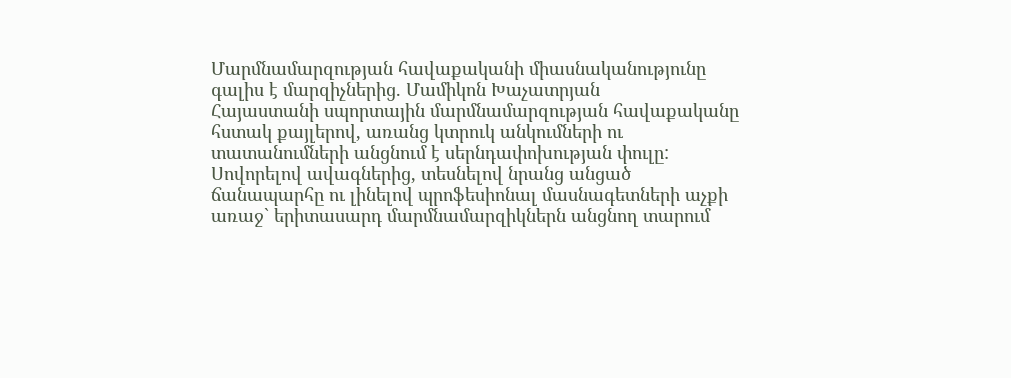Մարմնամարզության հավաքականի միասնականությունը գալիս է մարզիչներից. Մամիկոն Խաչատրյան
Հայաստանի սպորտային մարմնամարզության հավաքականը հստակ քայլերով, առանց կտրուկ անկումների ու տատանումների անցնում է սերնդափոխության փուլը: Սովորելով ավագներից, տեսնելով նրանց անցած ճանապարհը ու լինելով պրոֆեսիոնալ մասնագետների աչքի առաջ` երիտասարդ մարմնամարզիկներն անցնող տարում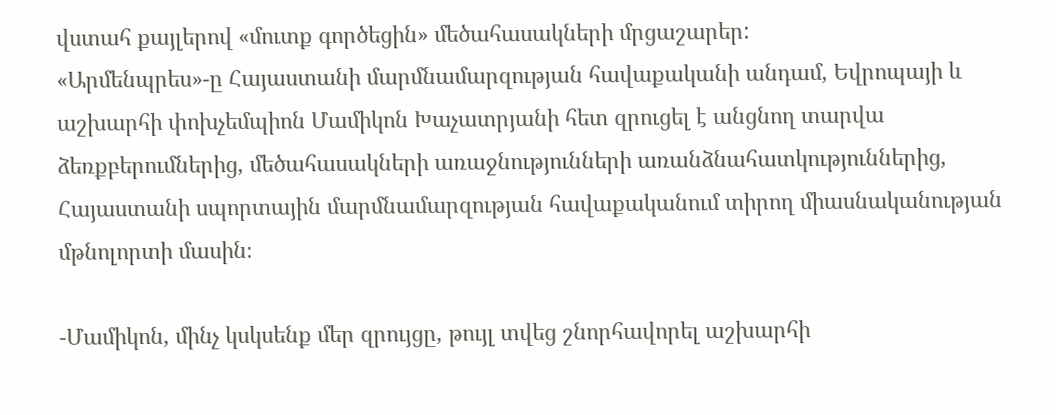վստահ քայլերով «մուտք գործեցին» մեծահասակների մրցաշարեր:
«Արմենպրես»-ը Հայաստանի մարմնամարզության հավաքականի անդամ, Եվրոպայի և աշխարհի փոխչեմպիոն Մամիկոն Խաչատրյանի հետ զրուցել է անցնող տարվա ձեռքբերումներից, մեծահասակների առաջնությունների առանձնահատկություններից, Հայաստանի սպորտային մարմնամարզության հավաքականում տիրող միասնականության մթնոլորտի մասին։

-Մամիկոն, մինչ կսկսենք մեր զրույցը, թույլ տվեց շնորհավորել աշխարհի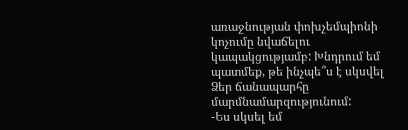առաջնության փոխչեմպիոնի կոչումը նվաճելու կապակցությամբ: Խնդրում եմ պատմեք, թե ինչպե՞ս է սկսվել Ձեր ճանապարհը մարմնամարզությունում:
-Ես սկսել եմ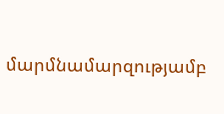մարմնամարզությամբ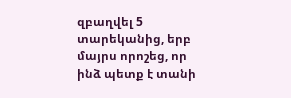զբաղվել 5 տարեկանից, երբ մայրս որոշեց, որ ինձ պետք է տանի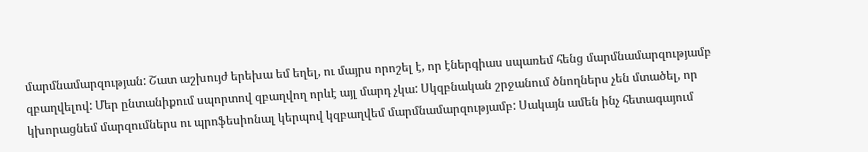մարմնամարզության: Շատ աշխույժ երեխա եմ եղել, ու մայրս որոշել է, որ էներգիաս սպառեմ հենց մարմնամարզությամբ զբաղվելով: Մեր ընտանիքում սպորտով զբաղվող որևէ այլ մարդ չկա: Սկզբնական շրջանում ծնողներս չեն մտածել, որ կխորացնեմ մարզումներս ու պրոֆեսիոնալ կերպով կզբաղվեմ մարմնամարզությամբ: Սակայն ամեն ինչ հետագայում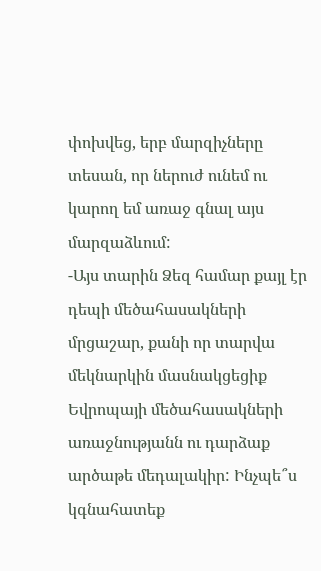փոխվեց, երբ մարզիչները տեսան, որ ներուժ ունեմ ու կարող եմ առաջ գնալ այս մարզաձևում:
-Այս տարին Ձեզ համար քայլ էր դեպի մեծահասակների մրցաշար, քանի որ տարվա մեկնարկին մասնակցեցիք Եվրոպայի մեծահասակների առաջնությանն ու դարձաք արծաթե մեդալակիր: Ինչպե՞ս կգնահատեք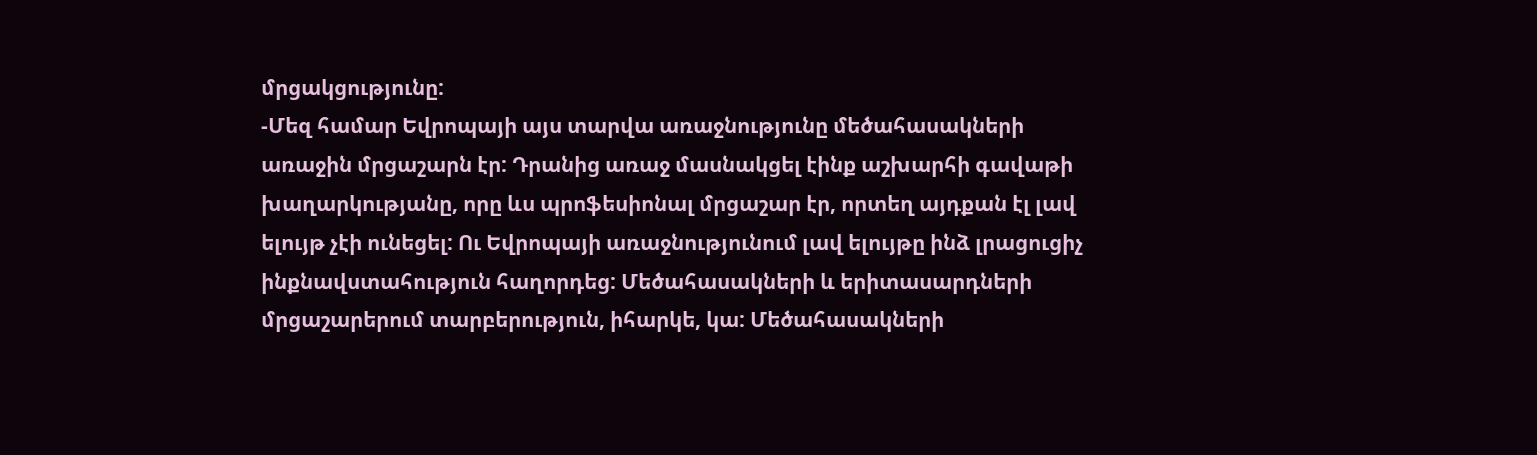մրցակցությունը:
-Մեզ համար Եվրոպայի այս տարվա առաջնությունը մեծահասակների առաջին մրցաշարն էր: Դրանից առաջ մասնակցել էինք աշխարհի գավաթի խաղարկությանը, որը ևս պրոֆեսիոնալ մրցաշար էր, որտեղ այդքան էլ լավ ելույթ չէի ունեցել: Ու Եվրոպայի առաջնությունում լավ ելույթը ինձ լրացուցիչ ինքնավստահություն հաղորդեց: Մեծահասակների և երիտասարդների մրցաշարերում տարբերություն, իհարկե, կա: Մեծահասակների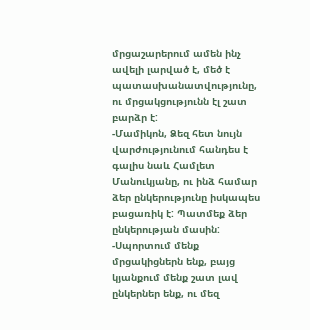մրցաշարերում ամեն ինչ ավելի լարված է, մեծ է պատասխանատվությունը, ու մրցակցությունն էլ շատ բարձր է:
-Մամիկոն, Ձեզ հետ նույն վարժությունում հանդես է գալիս նաև Համլետ Մանուկյանը, ու ինձ համար ձեր ընկերությունը իսկապես բացառիկ է: Պատմեք ձեր ընկերության մասին:
-Սպորտում մենք մրցակիցներն ենք, բայց կյանքում մենք շատ լավ ընկերներ ենք, ու մեզ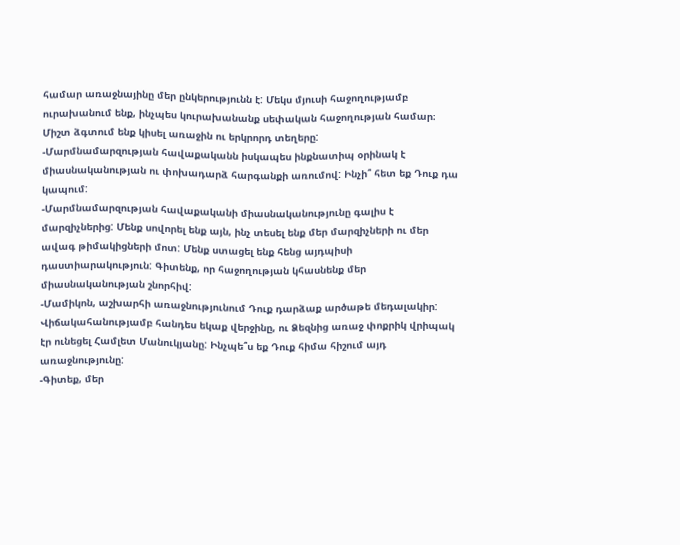համար առաջնայինը մեր ընկերությունն է: Մեկս մյուսի հաջողությամբ ուրախանում ենք, ինչպես կուրախանանք սեփական հաջողության համար։ Միշտ ձգտում ենք կիսել առաջին ու երկրորդ տեղերը:
-Մարմնամարզության հավաքականն իսկապես ինքնատիպ օրինակ է միասնականության ու փոխադարձ հարգանքի առումով: Ինչի՞ հետ եք Դուք դա կապում:
-Մարմնամարզության հավաքականի միասնականությունը գալիս է մարզիչներից: Մենք սովորել ենք այն, ինչ տեսել ենք մեր մարզիչների ու մեր ավագ թիմակիցների մոտ: Մենք ստացել ենք հենց այդպիսի դաստիարակություն: Գիտենք, որ հաջողության կհասնենք մեր միասնականության շնորհիվ:
-Մամիկոն, աշխարհի առաջնությունում Դուք դարձաք արծաթե մեդալակիր: Վիճակահանությամբ հանդես եկաք վերջինը, ու Ձեզնից առաջ փոքրիկ վրիպակ էր ունեցել Համլետ Մանուկյանը: Ինչպե՞ս եք Դուք հիմա հիշում այդ առաջնությունը:
-Գիտեք, մեր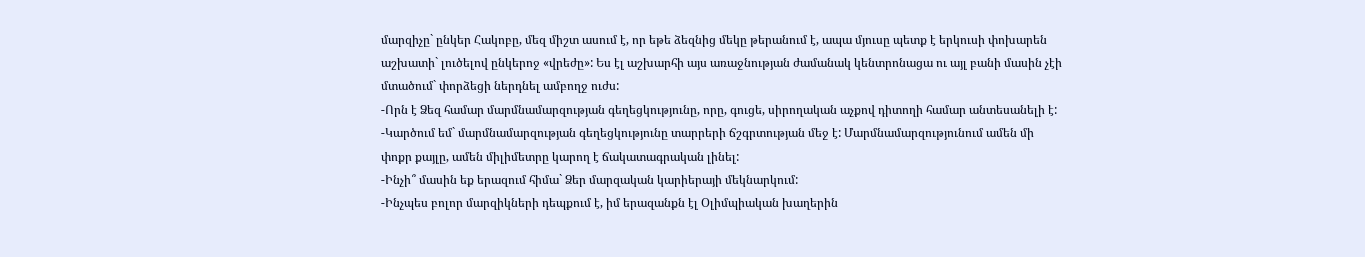մարզիչը` ընկեր Հակոբը, մեզ միշտ ասում է, որ եթե ձեզնից մեկը թերանում է, ապա մյուսը պետք է երկուսի փոխարեն աշխատի` լուծելով ընկերոջ «վրեժը»: Ես էլ աշխարհի այս առաջնության ժամանակ կենտրոնացա ու այլ բանի մասին չէի մտածում` փորձեցի ներդնել ամբողջ ուժս:
-Որն է Ձեզ համար մարմնամարզության գեղեցկությունը, որը, գուցե, սիրողական աչքով դիտողի համար անտեսանելի է:
-Կարծում եմ` մարմնամարզության գեղեցկությունը տարրերի ճշգրտության մեջ է: Մարմնամարզությունում ամեն մի փոքր քայլը, ամեն միլիմետրը կարող է ճակատագրական լինել:
-Ինչի՞ մասին եք երազում հիմա` Ձեր մարզական կարիերայի մեկնարկում:
-Ինչպես բոլոր մարզիկների դեպքում է, իմ երազանքն էլ Օլիմպիական խաղերին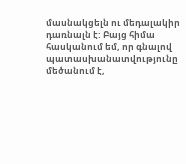մասնակցելն ու մեդալակիր դառնալն է: Բայց հիմա հասկանում եմ, որ գնալով պատասխանատվությունը մեծանում է,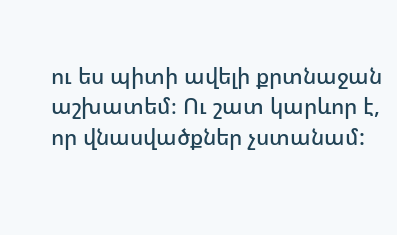ու ես պիտի ավելի քրտնաջան աշխատեմ։ Ու շատ կարևոր է, որ վնասվածքներ չստանամ: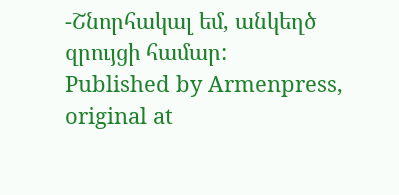-Շնորհակալ եմ, անկեղծ զրույցի համար:
Published by Armenpress, original at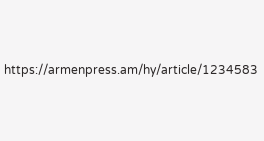https://armenpress.am/hy/article/1234583